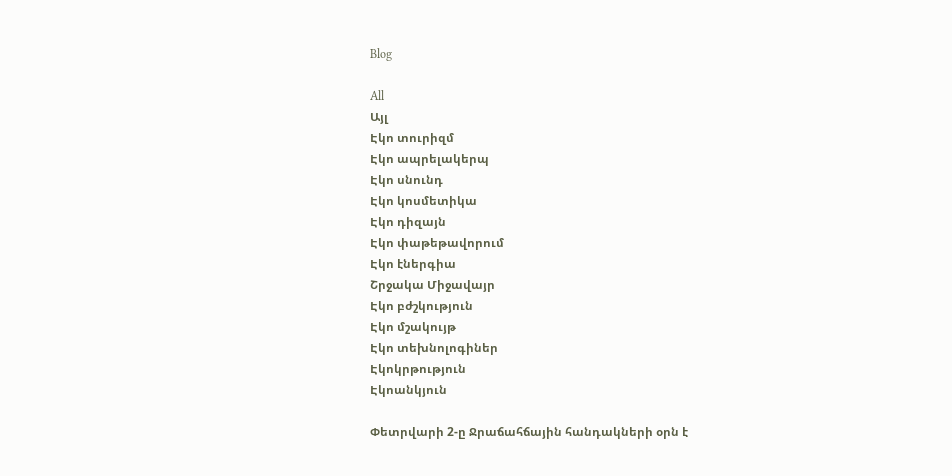Blog

All
Այլ
Էկո տուրիզմ
Էկո ապրելակերպ
Էկո սնունդ
Էկո կոսմետիկա
Էկո դիզայն
Էկո փաթեթավորում
Էկո էներգիա
Շրջակա Միջավայր
Էկո բժշկություն
Էկո մշակույթ
Էկո տեխնոլոգիներ
Էկոկրթություն
Էկոանկյուն

Փետրվարի 2-ը Ջրաճահճային հանդակների օրն է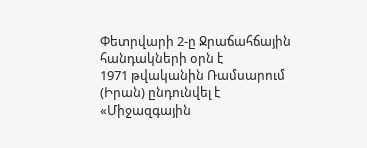Փետրվարի 2-ը Ջրաճահճային հանդակների օրն է
1971 թվականին Ռամսարում (Իրան) ընդունվել է  «Միջազգային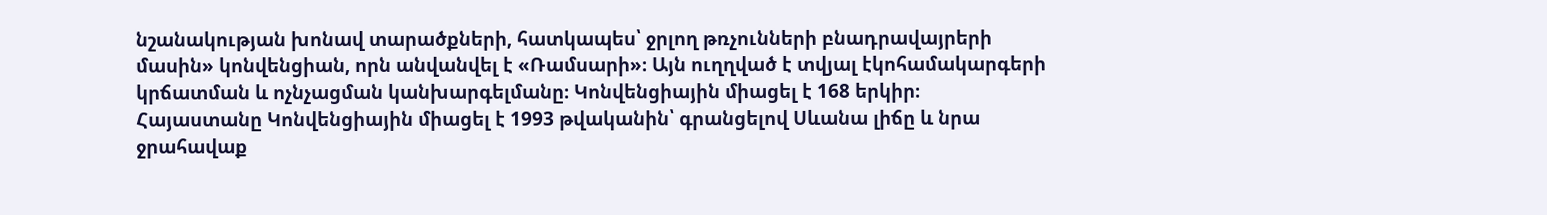նշանակության խոնավ տարածքների, հատկապես՝ ջրլող թռչունների բնադրավայրերի մասին» կոնվենցիան, որն անվանվել է «Ռամսարի»։ Այն ուղղված է տվյալ էկոհամակարգերի կրճատման և ոչնչացման կանխարգելմանը։ Կոնվենցիային միացել է 168 երկիր։ Հայաստանը Կոնվենցիային միացել է 1993 թվականին՝ գրանցելով Սևանա լիճը և նրա ջրահավաք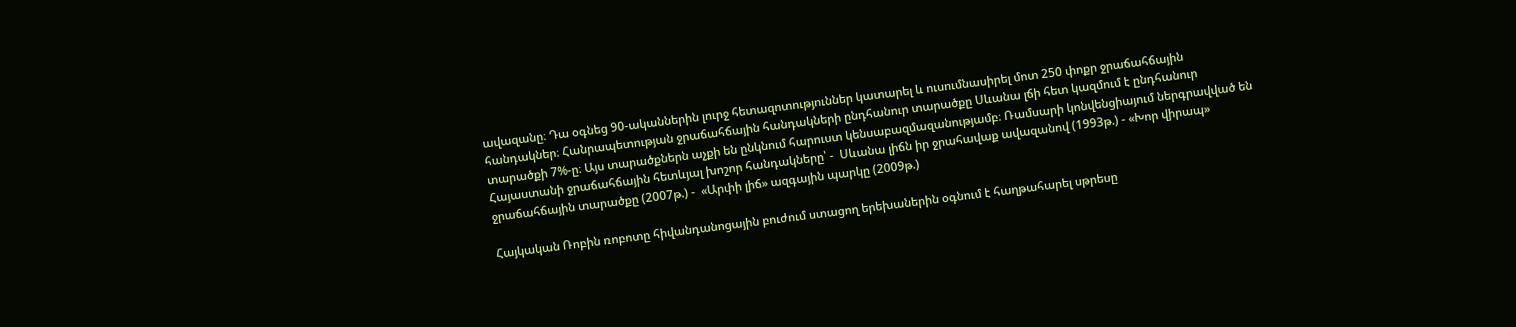ավազանը։ Դա օգնեց 90-ականներին լուրջ հետազոտություններ կատարել և ուսումնասիրել մոտ 250 փոքր ջրաճահճային հանդակներ։ Հանրապետության ջրաճահճային հանդակների ընդհանուր տարածքը Սևանա լճի հետ կազմում է ընդհանուր տարածքի 7%-ը։ Այս տարածքներն աչքի են ընկնում հարուստ կենսաբազմազանությամբ։ Ռամսարի կոնվենցիայում ներգրավված են Հայաստանի ջրաճահճային հետևյալ խոշոր հանդակները՝ -  Սևանա լիճն իր ջրահավաք ավազանով (1993թ.) - «Խոր վիրապ» ջրաճահճային տարածքը (2007թ.) -  «Արփի լիճ» ազգային պարկը (2009թ.)

Հայկական Ռոբին ռոբոտը հիվանդանոցային բուժում ստացող երեխաներին օգնում է հաղթահարել սթրեսը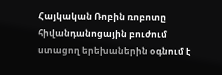Հայկական Ռոբին ռոբոտը հիվանդանոցային բուժում ստացող երեխաներին օգնում է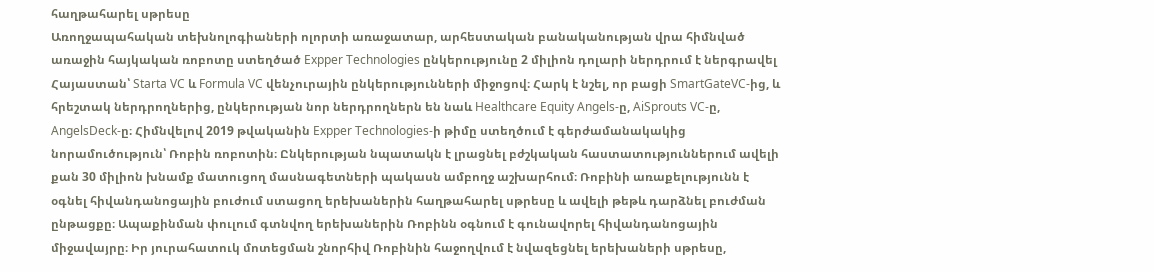հաղթահարել սթրեսը
Առողջապահական տեխնոլոգիաների ոլորտի առաջատար, արհեստական բանականության վրա հիմնված առաջին հայկական ռոբոտը ստեղծած Expper Technologies ընկերությունը 2 միլիոն դոլարի ներդրում է ներգրավել Հայաստան՝ Starta VC և Formula VC վենչուրային ընկերությունների միջոցով։ Հարկ է նշել, որ բացի SmartGateVC-ից, և հրեշտակ ներդրողներից, ընկերության նոր ներդրողներն են նաև Healthcare Equity Angels-ը, AiSprouts VC-ը, AngelsDeck-ը։ Հիմնվելով 2019 թվականին Expper Technologies-ի թիմը ստեղծում է գերժամանակակից նորամուծություն՝ Ռոբին ռոբոտին։ Ընկերության նպատակն է լրացնել բժշկական հաստատություններում ավելի քան 30 միլիոն խնամք մատուցող մասնագետների պակասն ամբողջ աշխարհում։ Ռոբինի առաքելությունն է օգնել հիվանդանոցային բուժում ստացող երեխաներին հաղթահարել սթրեսը և ավելի թեթև դարձնել բուժման ընթացքը։ Ապաքինման փուլում գտնվող երեխաներին Ռոբինն օգնում է գունավորել հիվանդանոցային միջավայրը։ Իր յուրահատուկ մոտեցման շնորհիվ Ռոբինին հաջողվում է նվազեցնել երեխաների սթրեսը,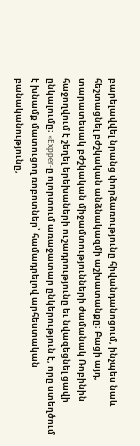բարելավվել նրանց փորձառությունը հիվանդանոցում, ինչպես նաև հեշտացնել բժշկական անձնակազմի աշխատանքը։ Բացի այդ, տարատեսակ բժշկական միջամտությունների ժամանակ Ռոբինին հաջողվում է շեղել երեխաների ուշադրությունը եւ նվազեցնել ցավի ընկալումը։ «Expper-ը ոլորտում առաջատար ընկերություն է, որը ստեղծում է խնամք մատուցող ռոբոտներ՝ համադրելով արհեստական բանականությունը,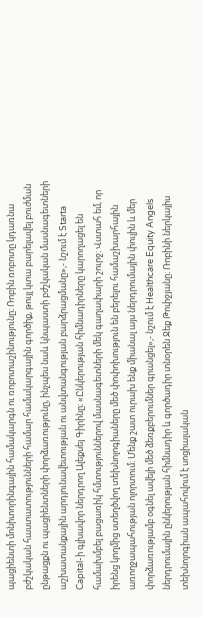պացիենտի մոնիտորինգային համակարգն ու ռոբոտաշինությունը։ Ռոբին ռոբոտը կդառնա բժշկական հաստատությունների համար համակարգային գործիք, թույլ կտա բարելավել բուժման ընթացքն ու պացիենտների փորձառությունը, ինչպես նաև կնպաստի բժշկական մասնագետների աշխատանքային արդյունավետության ու անվտանգության բարձրացմանը»,- նշում է Starta Capital-ի գլխավոր ներդրող Ալեքսեյ Գիրինը։ «Ընկերության հիմնադիրները կարողացել են համախմբել բացառիկ հմտություններով մասնագետների մեկ գաղափարի շուրջ։ Վստահ եմ, որ իրենց կողմից ստեղծվող տեխնոլոգիաները մեծ փոփոխություն են բերելու համաշխարհային առողջապահության ոլորտում։ Մենք շատ ուրախ ենք միանալ այս ներդրումային փուլին և մեր փորձառությամբ օգնել ավելի մեծ ձեռքբերումներ գրանցել»,- նշում է Healthcare Equity Angels ներդրումային ընկերության հիմնադիր և գործադիր տնօրեն Ջեք Թոփջյանը։ Ռոբինի ներկայիս տեխնոլոգիան ապահովում է սոցիալական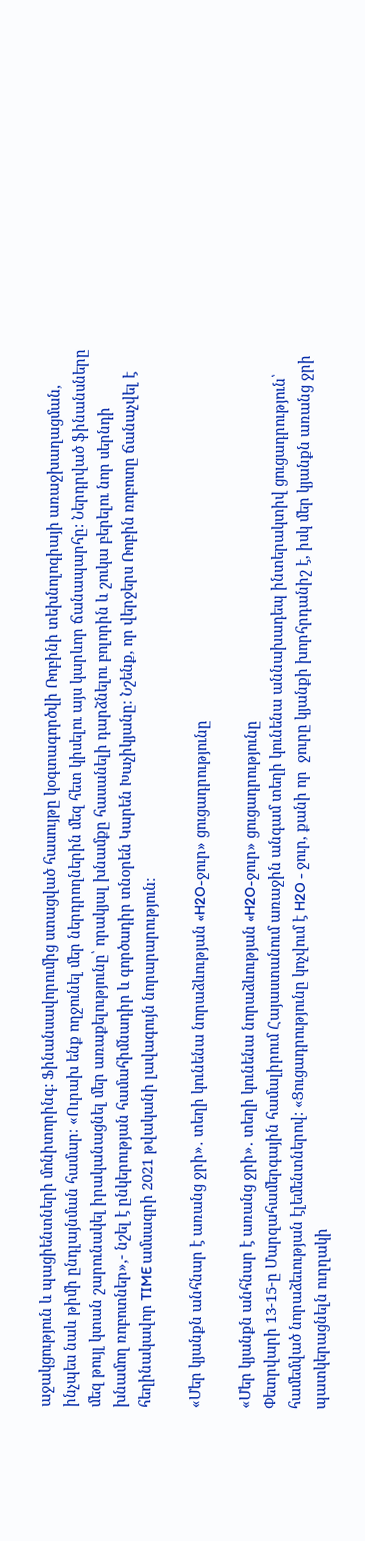աջակցություն և պացիենտների մոնիտորինգ: Ֆինանսավորումից ստացված հասույթը կօգտագործվի Ռոբինի տեխնոլոգիայի առաջխաղացման, ինչպես նաև թիմի ընդլայնման համար։ «Ուրախ ենք ողջունել մեր ներդրողներին մեզ հետ կիսելու այս կարևոր ճանապարհը: Ներդրված ֆինանսները մեզ թույլ կտան շարունակել իրականացնել մեր առաքելությունը՝ որակյալ խնամքը հասանելի դարձնելու բոլորին և շուկա բերելու նոր սերնդի խնամող ռոբոտներ»,- նշել է ընկերության համահիմնադիր և գործադիր տնօրեն Կարեն Խաչիկյանը։ Նշենք, որ վերջերս Ռոբին ռոբոտը ճանաչվել է հեղինակավոր TIME ամսագրի 2021 թվականի լավագույն նորարարություն։

«Մեր կյանքն անհնար է առանց ջրի»․ տեղի կունենա նորաձևության «H2O-ջուր» ցուցադրությունը

«Մեր կյանքն անհնար է առանց ջրի»․ տեղի կունենա նորաձևության «H2O-ջուր» ցուցադրությունը
Փետրվարի 13-15-ը Մարզահամերգային համալիրում Հայաստանում առաջին անգամ տեղի կունենա աննախադեպ ինտերակտիվ ցուցադրություն՝ համեմված նորաձեւության էլեմենտներով: «Ցուցադրությունը կոչվում է H2O - ջուր, քանի որ  ջուրը կյանքի խորհրդանիշ է, իսկ մեր կյանքն առանց ջրի պատկերացնելն ուղղակի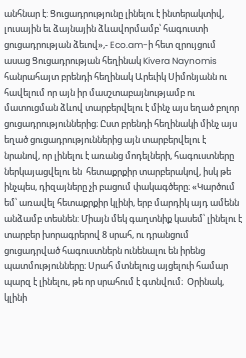անհնար է: Ցուցադրությունը լինելու է ինտերակտիվ, լուսային եւ ձայնային ձևավորմամբ՝ հագուստի ցուցադրության ձեւով»,- Eco.am-ի հետ զրույցում ասաց Ցուցադրության հեղինակ Kivera Naynomis հանրահայտ բրենդի հեղինակ Արեւիկ Սիմոնյանն ու հավելում որ այն իր մասշտաբայնությամբ ու մատուցման ձևով տարբերվելու է մինչ այս եղած բոլոր ցուցադրություններից։ Ըստ բրենդի հեղինակի մինչ այս եղած ցուցադրություններից այն տարբերվելու է նրանով, որ լինելու է առանց մոդելների, հագուստները ներկայացվելու են  հետաքրքիր տարբերակով, իսկ թե ինչպես, դիզայները չի բացում փակագծերը։ «Կարծում եմ՝ առավել հետաքրքիր կլինի, երբ մարդիկ այդ ամենն անձամբ տեսնեն: Միայն մեկ գաղտնիք կասեմ՝ լինելու է տարբեր խորագրերով 8 սրահ, ու դրանցում ցուցադրված հագուստներն ունենալու են իրենց պատմությունները։ Սրահ մտնելուց այցելուի համար պարզ է լինելու, թե որ սրահում է գտնվում։  Օրինակ, կլինի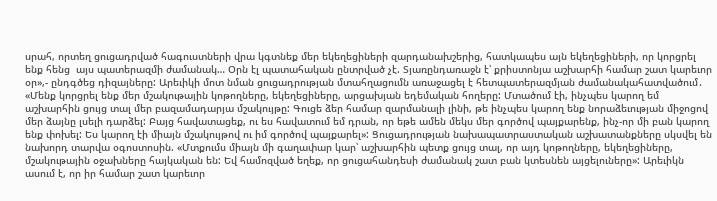սրահ, որտեղ ցուցադրված հագուստների վրա կգտնեք մեր եկեղեցիների զարդանախշերից, հատկապես այն եկեղեցիների, որ կորցրել ենք հենց  այս պատերազմի ժամանակ… Օրն էլ պատահական ընտրված չէ. Տյառընդառաջն է՝ քրիստոնյա աշխարհի համար շատ կարեւոր օր»,- ընդգծեց դիզայները: Արեւիկի մոտ նման ցուցադրության մտահղացումն առաջացել է հետպատերազմյան ժամանակահատվածում․ «Մենք կորցրել ենք մեր մշակութային կոթողները, եկեղեցիները, արցախյան եդեմական հողերը: Մտածում էի, ինչպես կարող եմ աշխարհին ցույց տալ մեր բազամադարյա մշակույթը: Գուցե ձեր համար զարմանալի լինի, թե ինչպես կարող ենք նորաձեւության միջոցով մեր ձայնը լսելի դարձել: Բայց հավատացեք, ու ես հավատում եմ դրան, որ եթե ամեն մեկս մեր գործով պայքարենք, ինչ-որ մի բան կարող ենք փոխել: Ես կարող էի միայն մշակույթով ու իմ գործով պայքարել»: Ցուցադրության նախապատրաստական աշխատանքները սկսվել են նախորդ տարվա օգոստոսին. «Մտքումս միայն մի գաղափար կար՝ աշխարհին պետք ցույց տալ, որ այդ կոթողները, եկեղեցիները, մշակութային օջախները հայկական են: Եվ համոզված եղեք, որ ցուցահանդեսի ժամանակ շատ բան կտեսնեն այցելուները»: Արեւիկն ասում է, որ իր համար շատ կարեւոր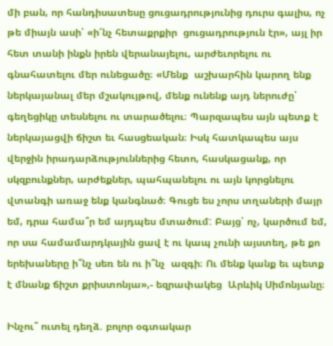մի բան, որ հանդիսատեսը ցուցադրությունից դուրս գալիս, ոչ թե միայն ասի՝ «ի՜նչ հետաքրքիր  ցուցադրություն էր», այլ իր հետ տանի ինքն իրեն վերանայելու, արժեւորելու ու գնահատելու մեր ունեցածը։ «Մենք  աշխարհին կարող ենք ներկայանալ մեր մշակույթով, մենք ունենք այդ ներուժը՝ գեղեցիկը տեսնելու ու տարածելու։ Պարզապես այն պետք է ներկայացվի ճիշտ եւ հասցեական։ Իսկ հատկապես այս վերջին իրադարձություններից հետո, հասկացանք, որ սկզբունքներ, արժեքներ, պահպանելու ու այն կորցնելու վտանգի առաջ ենք կանգնած։ Գուցե ես չորս տղաների մայր եմ, դրա համա՞ր եմ այդպես մտածում: Բայց՝ ոչ, կարծում եմ, որ սա համամարդկային ցավ է ու կապ չունի այստեղ, թե քո երեխաները ի՞նչ սեռ են ու ի՞նչ  ազգի։ Ու մենք կանք եւ պետք է մնանք ճիշտ քրիստոնյա»,- եզրափակեց  Արևիկ Սիմոնյանը։

Ինչու՞ ուտել դեղձ. բոլոր օգտակար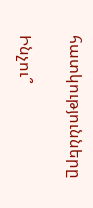հատկությունները

Ինչու՞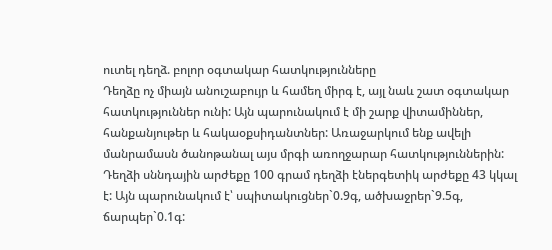ուտել դեղձ. բոլոր օգտակար հատկությունները
Դեղձը ոչ միայն անուշաբույր և համեղ միրգ է, այլ նաև շատ օգտակար հատկություններ ունի: Այն պարունակում է մի շարք վիտամիններ, հանքանյութեր և հակաօքսիդանտներ: Առաջարկում ենք ավելի մանրամասն ծանոթանալ այս մրգի առողջարար հատկություններին: Դեղձի սննդային արժեքը 100 գրամ դեղձի էներգետիկ արժեքը 43 կկալ է: Այն պարունակում է՝ սպիտակուցներ`0.9գ, ածխաջրեր`9.5գ, ճարպեր`0.1գ: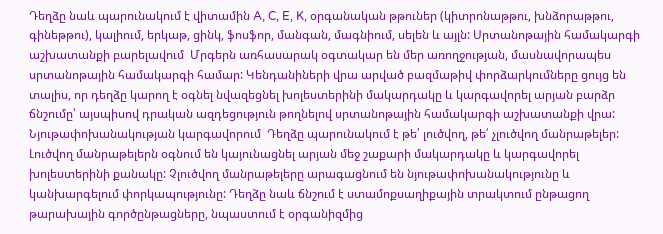Դեղձը նաև պարունակում է վիտամին A, C, E, K, օրգանական թթուներ (կիտրոնաթթու, խնձորաթթու, գինեթթու), կալիում, երկաթ, ցինկ, ֆոսֆոր, մանգան, մագնիում, սելեն և այլն: Սրտանոթային համակարգի աշխատանքի բարելավում  Մրգերն առհասարակ օգտակար են մեր առողջության, մասնավորապես սրտանոթային համակարգի համար: Կենդանիների վրա արված բազմաթիվ փորձարկումները ցույց են տալիս, որ դեղձը կարող է օգնել նվազեցնել խոլեստերինի մակարդակը և կարգավորել արյան բարձր ճնշումը՝ այսպիսով դրական ազդեցություն թողնելով սրտանոթային համակարգի աշխատանքի վրա: Նյութափոխանակության կարգավորում  Դեղձը պարունակում է թե՛ լուծվող, թե՛ չլուծվող մանրաթելեր: Լուծվող մանրաթելերն օգնում են կայունացնել արյան մեջ շաքարի մակարդակը և կարգավորել խոլեստերինի քանակը: Չլուծվող մանրաթելերը արագացնում են նյութափոխանակությունը և կանխարգելում փորկապությունը: Դեղձը նաև ճնշում է ստամոքսաղիքային տրակտում ընթացող թարախային գործընթացները, նպաստում է օրգանիզմից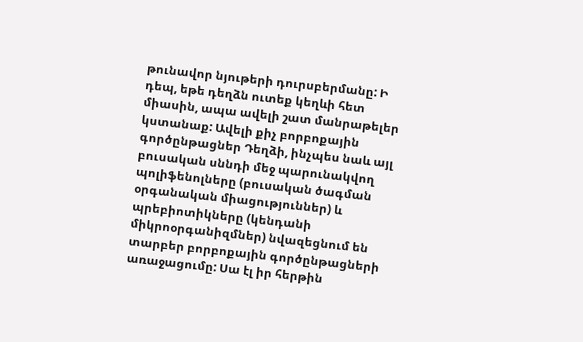թունավոր նյութերի դուրսբերմանը: Ի դեպ, եթե դեղձն ուտեք կեղևի հետ միասին, ապա ավելի շատ մանրաթելեր կստանաք: Ավելի քիչ բորբոքային գործընթացներ Դեղձի, ինչպես նաև այլ բուսական սննդի մեջ պարունակվող պոլիֆենոլները (բուսական ծագման օրգանական միացություններ) և պրեբիոտիկները (կենդանի միկրոօրգանիզմներ) նվազեցնում են տարբեր բորբոքային գործընթացների առաջացումը: Սա էլ իր հերթին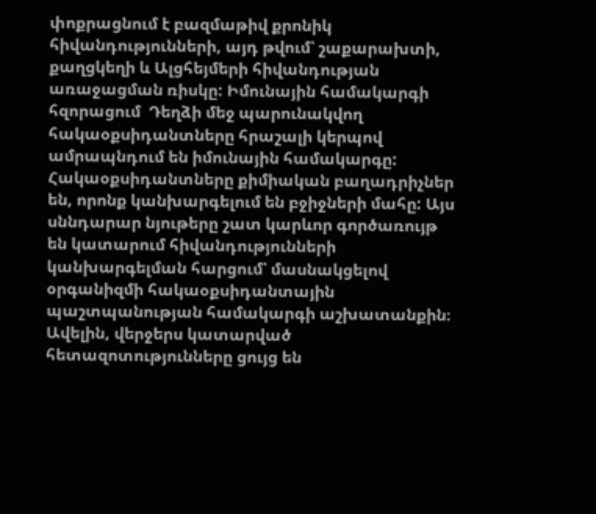փոքրացնում է բազմաթիվ քրոնիկ հիվանդությունների, այդ թվում՝ շաքարախտի, քաղցկեղի և Ալցհեյմերի հիվանդության առաջացման ռիսկը: Իմունային համակարգի հզորացում  Դեղձի մեջ պարունակվող հակաօքսիդանտները հրաշալի կերպով ամրապնդում են իմունային համակարգը: Հակաօքսիդանտները քիմիական բաղադրիչներ են, որոնք կանխարգելում են բջիջների մահը: Այս սննդարար նյութերը շատ կարևոր գործառույթ են կատարում հիվանդությունների կանխարգելման հարցում՝ մասնակցելով օրգանիզմի հակաօքսիդանտային պաշտպանության համակարգի աշխատանքին։ Ավելին, վերջերս կատարված հետազոտությունները ցույց են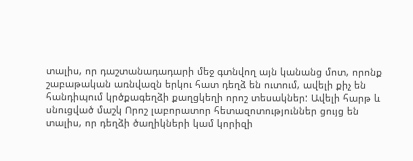տալիս, որ դաշտանադադարի մեջ գտնվող այն կանանց մոտ, որոնք շաբաթական առնվազն երկու հատ դեղձ են ուտում, ավելի քիչ են հանդիպում կրծքագեղձի քաղցկեղի որոշ տեսակներ: Ավելի հարթ և սնուցված մաշկ Որոշ լաբորատոր հետազոտություններ ցույց են տալիս, որ դեղձի ծաղիկների կամ կորիզի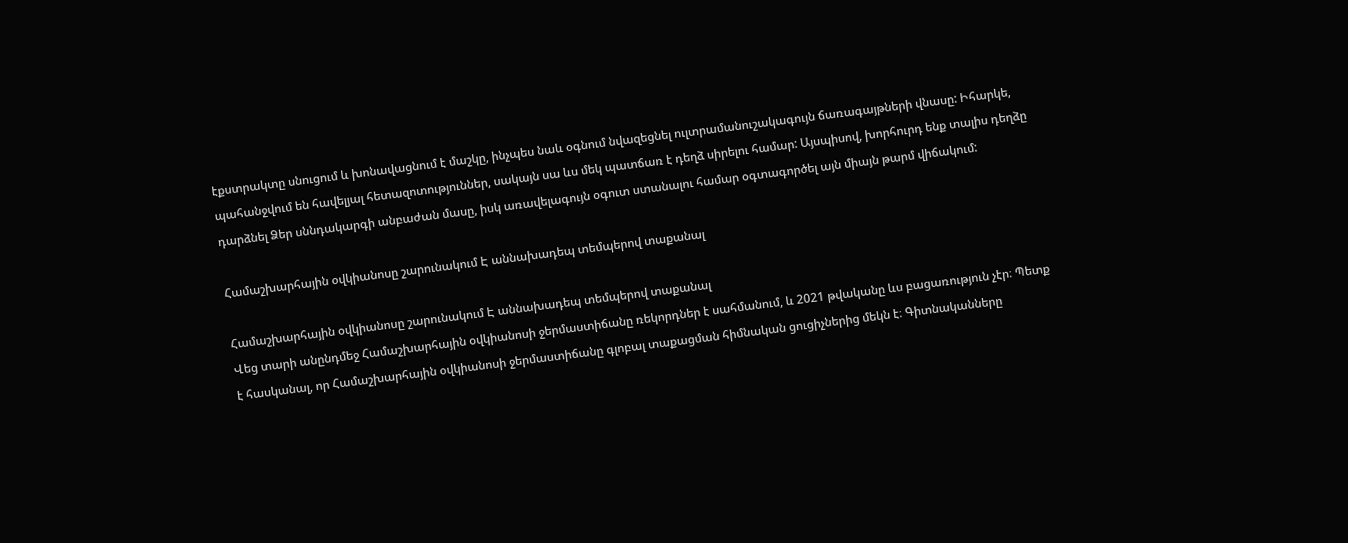էքստրակտը սնուցում և խոնավացնում է մաշկը, ինչպես նաև օգնում նվազեցնել ուլտրամանուշակագույն ճառագայթների վնասը: Իհարկե, պահանջվում են հավելյալ հետազոտություններ, սակայն սա ևս մեկ պատճառ է դեղձ սիրելու համար: Այսպիսով, խորհուրդ ենք տալիս դեղձը դարձնել Ձեր սննդակարգի անբաժան մասը, իսկ առավելագույն օգուտ ստանալու համար օգտագործել այն միայն թարմ վիճակում:

Համաշխարհային օվկիանոսը շարունակում Է աննախադեպ տեմպերով տաքանալ

Համաշխարհային օվկիանոսը շարունակում Է աննախադեպ տեմպերով տաքանալ
Վեց տարի անընդմեջ Համաշխարհային օվկիանոսի ջերմաստիճանը ռեկորդներ է սահմանում, և 2021 թվականը ևս բացառություն չէր։ Պետք է հասկանալ, որ Համաշխարհային օվկիանոսի ջերմաստիճանը գլոբալ տաքացման հիմնական ցուցիչներից մեկն է։ Գիտնականները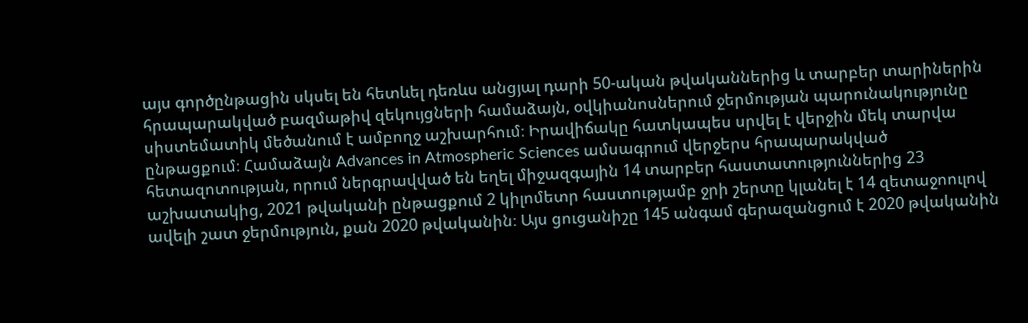այս գործընթացին սկսել են հետևել դեռևս անցյալ դարի 50-ական թվականներից և տարբեր տարիներին հրապարակված բազմաթիվ զեկույցների համաձայն, օվկիանոսներում ջերմության պարունակությունը սիստեմատիկ մեծանում է ամբողջ աշխարհում։ Իրավիճակը հատկապես սրվել է վերջին մեկ տարվա ընթացքում։ Համաձայն Advances in Atmospheric Sciences ամսագրում վերջերս հրապարակված հետազոտության, որում ներգրավված են եղել միջազգային 14 տարբեր հաստատություններից 23 աշխատակից, 2021 թվականի ընթացքում 2 կիլոմետր հաստությամբ ջրի շերտը կլանել է 14 զետաջոուլով ավելի շատ ջերմություն, քան 2020 թվականին։ Այս ցուցանիշը 145 անգամ գերազանցում է 2020 թվականին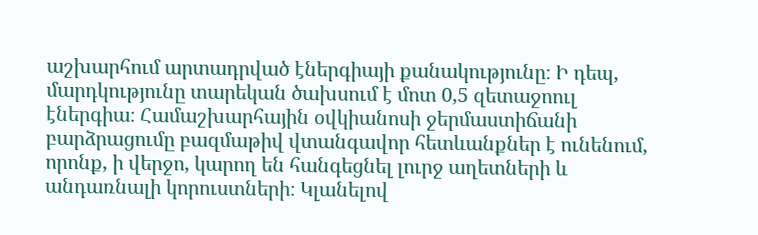աշխարհում արտադրված էներգիայի քանակությունը։ Ի դեպ, մարդկությունը տարեկան ծախսում է մոտ 0,5 զետաջոուլ էներգիա։ Համաշխարհային օվկիանոսի ջերմաստիճանի բարձրացումը բազմաթիվ վտանգավոր հետևանքներ է ունենում, որոնք, ի վերջո, կարող են հանգեցնել լուրջ աղետների և անդառնալի կորուստների։ Կլանելով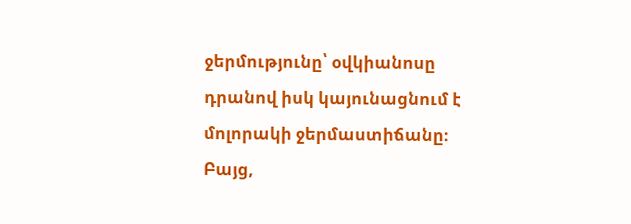ջերմությունը՝ օվկիանոսը դրանով իսկ կայունացնում է մոլորակի ջերմաստիճանը։ Բայց,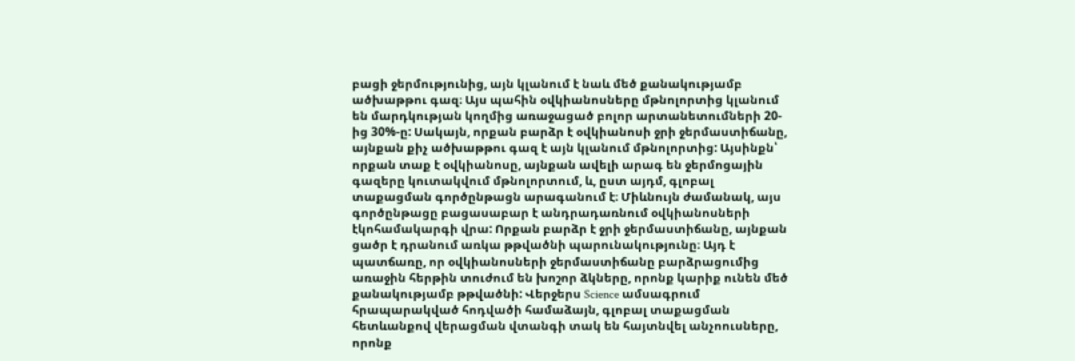բացի ջերմությունից, այն կլանում է նաև մեծ քանակությամբ ածխաթթու գազ։ Այս պահին օվկիանոսները մթնոլորտից կլանում են մարդկության կողմից առաջացած բոլոր արտանետումների 20-ից 30%-ը: Սակայն, որքան բարձր է օվկիանոսի ջրի ջերմաստիճանը, այնքան քիչ ածխաթթու գազ է այն կլանում մթնոլորտից: Այսինքն՝ որքան տաք է օվկիանոսը, այնքան ավելի արագ են ջերմոցային գազերը կուտակվում մթնոլորտում, և, ըստ այդմ, գլոբալ տաքացման գործընթացն արագանում է։ Միևնույն ժամանակ, այս գործընթացը բացասաբար է անդրադառնում օվկիանոսների էկոհամակարգի վրա: Որքան բարձր է ջրի ջերմաստիճանը, այնքան ցածր է դրանում առկա թթվածնի պարունակությունը։ Այդ է պատճառը, որ օվկիանոսների ջերմաստիճանը բարձրացումից առաջին հերթին տուժում են խոշոր ձկները, որոնք կարիք ունեն մեծ քանակությամբ թթվածնի: Վերջերս Science ամսագրում հրապարակված հոդվածի համաձայն, գլոբալ տաքացման հետևանքով վերացման վտանգի տակ են հայտնվել անչոուսները, որոնք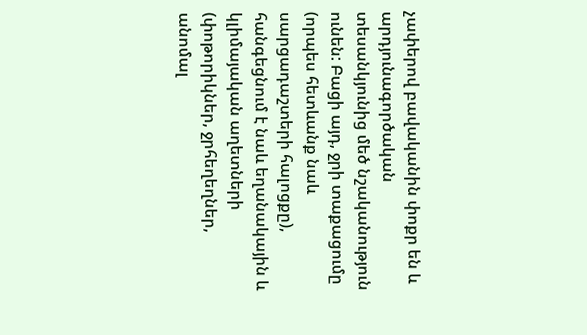չափերով բավականին փոքր են և արդյունագործական տեսանկյունից մեծ նշականություն ունեն: Բացի այդ, ջրի տաքացումը (որպես հետևանք նաև սարցադաշտերի հալոցքը), հանգեցնում է նաև եղանակային և կլիմայական աղետների (փոթորիկներ, ջրհեղեղներ, անոմալ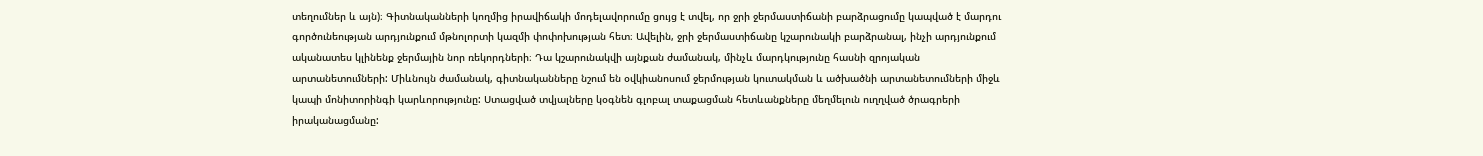տեղումներ և այն)։ Գիտնականների կողմից իրավիճակի մոդելավորումը ցույց է տվել, որ ջրի ջերմաստիճանի բարձրացումը կապված է մարդու գործունեության արդյունքում մթնոլորտի կազմի փոփոխության հետ։ Ավելին, ջրի ջերմաստիճանը կշարունակի բարձրանալ, ինչի արդյունքում ականատես կլինենք ջերմային նոր ռեկորդների։ Դա կշարունակվի այնքան ժամանակ, մինչև մարդկությունը հասնի զրոյական արտանետումների: Միևնույն ժամանակ, գիտնականները նշում են օվկիանոսում ջերմության կուտակման և ածխածնի արտանետումների միջև կապի մոնիտորինգի կարևորությունը: Ստացված տվյալները կօգնեն գլոբալ տաքացման հետևանքները մեղմելուն ուղղված ծրագրերի իրականացմանը: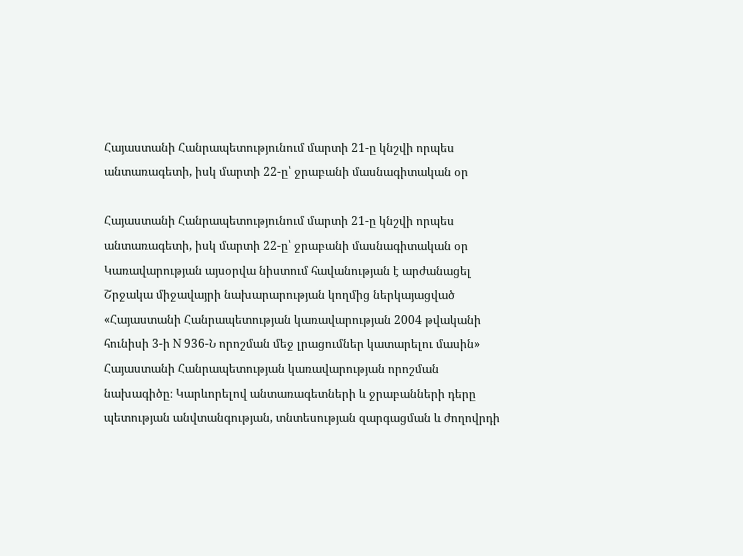Հայաստանի Հանրապետությունում մարտի 21-ը կնշվի որպես անտառագետի, իսկ մարտի 22-ը՝ ջրաբանի մասնագիտական օր

Հայաստանի Հանրապետությունում մարտի 21-ը կնշվի որպես անտառագետի, իսկ մարտի 22-ը՝ ջրաբանի մասնագիտական օր
Կառավարության այսօրվա նիստում հավանության է արժանացել Շրջակա միջավայրի նախարարության կողմից ներկայացված   «Հայաստանի Հանրապետության կառավարության 2004 թվականի հունիսի 3-ի N 936-Ն որոշման մեջ լրացումներ կատարելու մասին» Հայաստանի Հանրապետության կառավարության որոշման նախագիծը։ Կարևորելով անտառագետների և ջրաբանների դերը պետության անվտանգության, տնտեսության զարգացման և ժողովրդի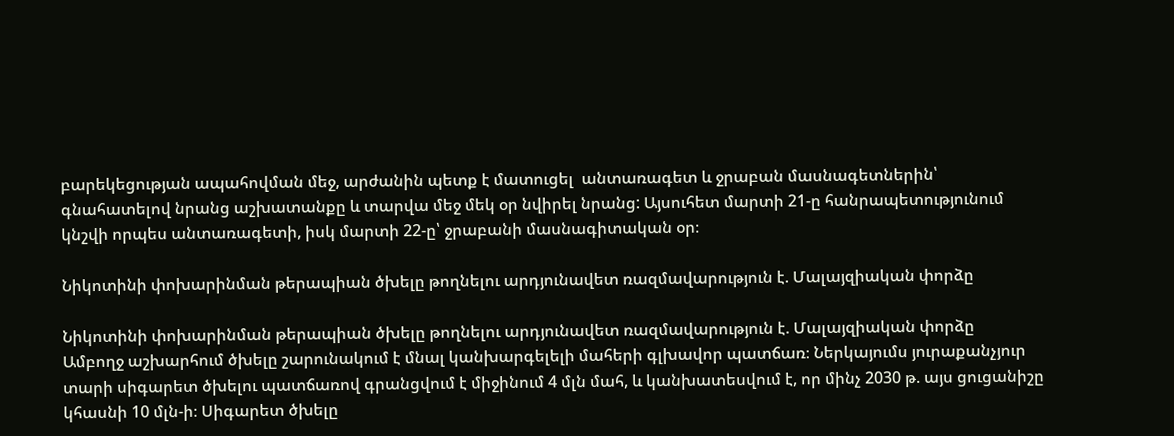բարեկեցության ապահովման մեջ, արժանին պետք է մատուցել  անտառագետ և ջրաբան մասնագետներին՝ գնահատելով նրանց աշխատանքը և տարվա մեջ մեկ օր նվիրել նրանց: Այսուհետ մարտի 21-ը հանրապետությունում կնշվի որպես անտառագետի, իսկ մարտի 22-ը՝ ջրաբանի մասնագիտական օր։

Նիկոտինի փոխարինման թերապիան ծխելը թողնելու արդյունավետ ռազմավարություն է. Մալայզիական փորձը

Նիկոտինի փոխարինման թերապիան ծխելը թողնելու արդյունավետ ռազմավարություն է. Մալայզիական փորձը
Ամբողջ աշխարհում ծխելը շարունակում է մնալ կանխարգելելի մահերի գլխավոր պատճառ։ Ներկայումս յուրաքանչյուր տարի սիգարետ ծխելու պատճառով գրանցվում է միջինում 4 մլն մահ, և կանխատեսվում է, որ մինչ 2030 թ. այս ցուցանիշը կհասնի 10 մլն-ի։ Սիգարետ ծխելը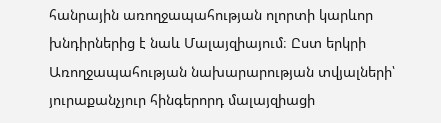հանրային առողջապահության ոլորտի կարևոր խնդիրներից է նաև Մալայզիայում։ Ըստ երկրի Առողջապահության նախարարության տվյալների՝ յուրաքանչյուր հինգերորդ մալայզիացի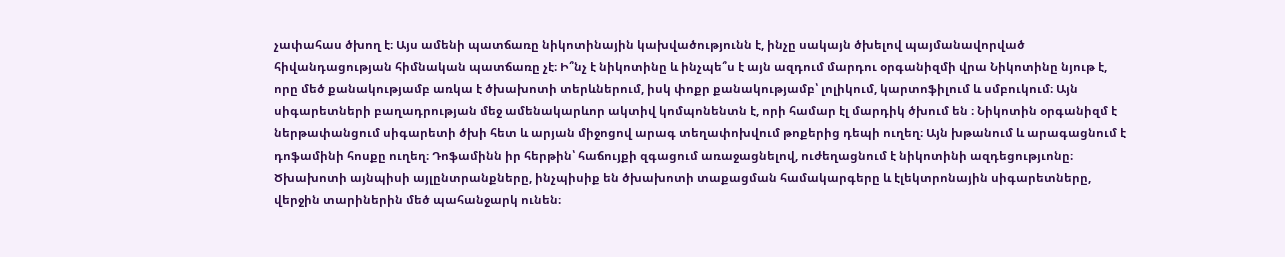չափահաս ծխող է։ Այս ամենի պատճառը նիկոտինային կախվածությունն է, ինչը սակայն ծխելով պայմանավորված հիվանդացության հիմնական պատճառը չէ։ Ի՞նչ է նիկոտինը և ինչպե՞ս է այն ազդում մարդու օրգանիզմի վրա Նիկոտինը նյութ է, որը մեծ քանակությամբ առկա է ծխախոտի տերևներում, իսկ փոքր քանակությամբ՝ լոլիկում, կարտոֆիլում և սմբուկում։ Այն սիգարետների բաղադրության մեջ ամենակարևոր ակտիվ կոմպոնենտն է, որի համար էլ մարդիկ ծխում են ։ Նիկոտին օրգանիզմ է ներթափանցում սիգարետի ծխի հետ և արյան միջոցով արագ տեղափոխվում թոքերից դեպի ուղեղ։ Այն խթանում և արագացնում է դոֆամինի հոսքը ուղեղ։ Դոֆամինն իր հերթին՝ հաճույքի զգացում առաջացնելով, ուժեղացնում է նիկոտինի ազդեցությւոնը։ Ծխախոտի այնպիսի այլընտրանքները, ինչպիսիք են ծխախոտի տաքացման համակարգերը և էլեկտրոնային սիգարետները, վերջին տարիներին մեծ պահանջարկ ունեն։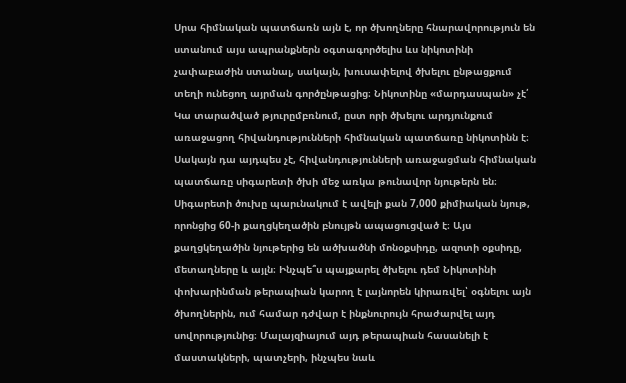Սրա հիմնական պատճառն այն է, որ ծխողները հնարավորություն են ստանում այս ապրանքներն օգտագործելիս ևս նիկոտինի չափաբաժին ստանալ, սակայն, խուսափելով ծխելու ընթացքում տեղի ունեցող այրման գործընթացից։ Նիկոտինը «մարդասպան» չէ՛ Կա տարածված թյուրըմբռնում, ըստ որի ծխելու արդյունքում առաջացող հիվանդությունների հիմնական պատճառը նիկոտինն է։ Սակայն դա այդպես չէ, հիվանդությունների առաջացման հիմնական պատճառը սիգարետի ծխի մեջ առկա թունավոր նյութերն են։ Սիգարետի ծուխը պարւնակում է ավելի քան 7,000 քիմիական նյութ, որոնցից 60-ի քաղցկեղածին բնույթն ապացուցված է։ Այս քաղցկեղածին նյութերից են ածխածնի մոնօքսիդը, ազոտի օքսիդը, մետաղները և այլն։ Ինչպե՞ս պայքարել ծխելու դեմ Նիկոտինի փոխարինման թերապիան կարող է լայնորեն կիրառվել՝ օգնելու այն ծխողներին, ում համար դժվար է ինքնուրույն հրաժարվել այդ սովորությունից։ Մալայզիայում այդ թերապիան հասանելի է մաստակների, պատչերի, ինչպես նաև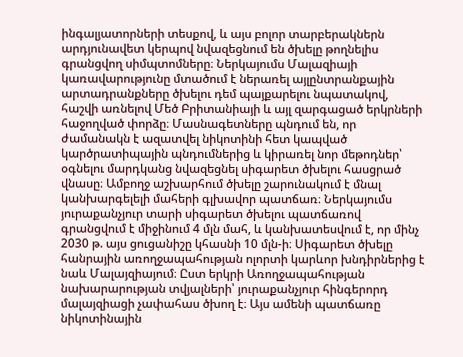ինգալյատորների տեսքով, և այս բոլոր տարբերակներն արդյունավետ կերպով նվազեցնում են ծխելը թողնելիս գրանցվող սիմպտոմները։ Ներկայումս Մալազիայի կառավարությունը մտածում է ներառել այլընտրանքային արտադրանքները ծխելու դեմ պայքարելու նպատակով, հաշվի առնելով Մեծ Բրիտանիայի և այլ զարգացած երկրների հաջողված փորձը։ Մասնագետները պնդում են, որ ժամանակն է ազատվել նիկոտինի հետ կապված կարծրատիպային պնդումներից և կիրառել նոր մեթոդներ՝ օգնելու մարդկանց նվազեցնել սիգարետ ծխելու հասցրած վնասը։ Ամբողջ աշխարհում ծխելը շարունակում է մնալ կանխարգելելի մահերի գլխավոր պատճառ։ Ներկայումս յուրաքանչյուր տարի սիգարետ ծխելու պատճառով գրանցվում է միջինում 4 մլն մահ, և կանխատեսվում է, որ մինչ 2030 թ. այս ցուցանիշը կհասնի 10 մլն-ի։ Սիգարետ ծխելը հանրային առողջապահության ոլորտի կարևոր խնդիրներից է նաև Մալայզիայում։ Ըստ երկրի Առողջապահության նախարարության տվյալների՝ յուրաքանչյուր հինգերորդ մալայզիացի չափահաս ծխող է։ Այս ամենի պատճառը նիկոտինային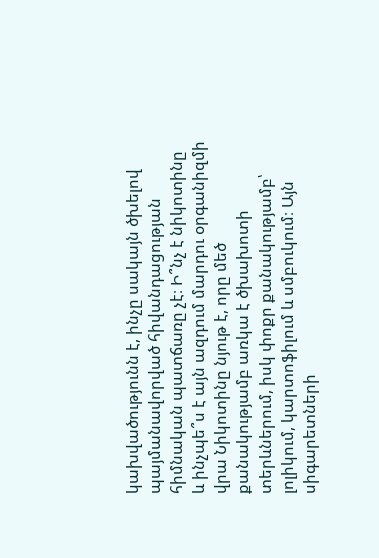կախվածությունն է, ինչը սակայն ծխելով պայմանավորված հիվանդացության հիմնական պատճառը չէ։ Ի՞նչ է նիկոտինը և ինչպե՞ս է այն ազդում մարդու օրգանիզմի վրա Նիկոտինը նյութ է, որը մեծ քանակությամբ առկա է ծխախոտի տերևներում, իսկ փոքր քանակությամբ՝ լոլիկում, կարտոֆիլում և սմբուկում։ Այն սիգարետների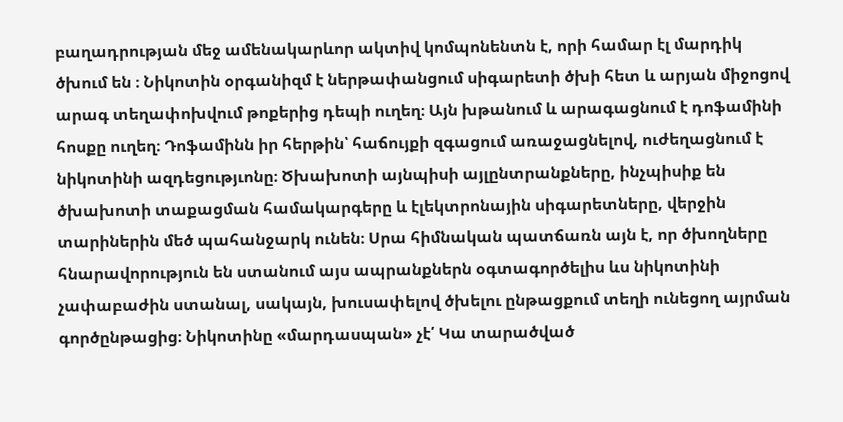բաղադրության մեջ ամենակարևոր ակտիվ կոմպոնենտն է, որի համար էլ մարդիկ ծխում են ։ Նիկոտին օրգանիզմ է ներթափանցում սիգարետի ծխի հետ և արյան միջոցով արագ տեղափոխվում թոքերից դեպի ուղեղ։ Այն խթանում և արագացնում է դոֆամինի հոսքը ուղեղ։ Դոֆամինն իր հերթին՝ հաճույքի զգացում առաջացնելով, ուժեղացնում է նիկոտինի ազդեցությւոնը։ Ծխախոտի այնպիսի այլընտրանքները, ինչպիսիք են ծխախոտի տաքացման համակարգերը և էլեկտրոնային սիգարետները, վերջին տարիներին մեծ պահանջարկ ունեն։ Սրա հիմնական պատճառն այն է, որ ծխողները հնարավորություն են ստանում այս ապրանքներն օգտագործելիս ևս նիկոտինի չափաբաժին ստանալ, սակայն, խուսափելով ծխելու ընթացքում տեղի ունեցող այրման գործընթացից։ Նիկոտինը «մարդասպան» չէ՛ Կա տարածված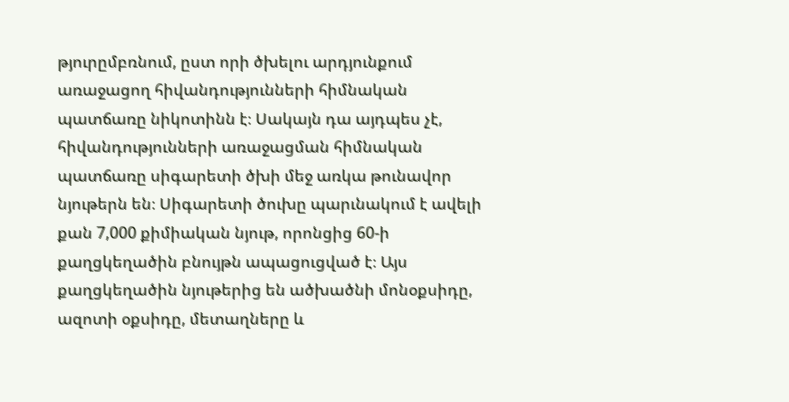թյուրըմբռնում, ըստ որի ծխելու արդյունքում առաջացող հիվանդությունների հիմնական պատճառը նիկոտինն է։ Սակայն դա այդպես չէ, հիվանդությունների առաջացման հիմնական պատճառը սիգարետի ծխի մեջ առկա թունավոր նյութերն են։ Սիգարետի ծուխը պարւնակում է ավելի քան 7,000 քիմիական նյութ, որոնցից 60-ի քաղցկեղածին բնույթն ապացուցված է։ Այս քաղցկեղածին նյութերից են ածխածնի մոնօքսիդը, ազոտի օքսիդը, մետաղները և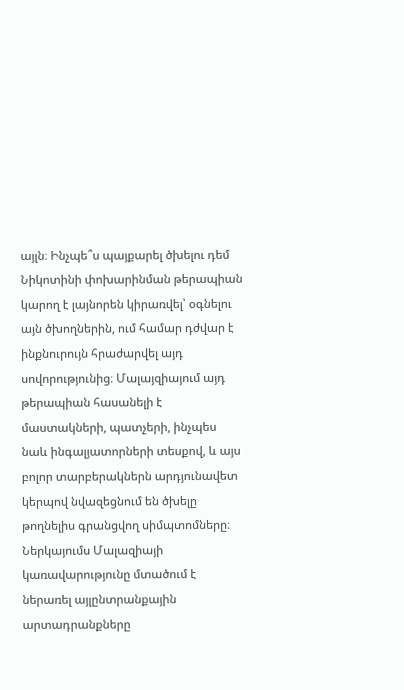այլն։ Ինչպե՞ս պայքարել ծխելու դեմ Նիկոտինի փոխարինման թերապիան կարող է լայնորեն կիրառվել՝ օգնելու այն ծխողներին, ում համար դժվար է ինքնուրույն հրաժարվել այդ սովորությունից։ Մալայզիայում այդ թերապիան հասանելի է մաստակների, պատչերի, ինչպես նաև ինգալյատորների տեսքով, և այս բոլոր տարբերակներն արդյունավետ կերպով նվազեցնում են ծխելը թողնելիս գրանցվող սիմպտոմները։ Ներկայումս Մալազիայի կառավարությունը մտածում է ներառել այլընտրանքային արտադրանքները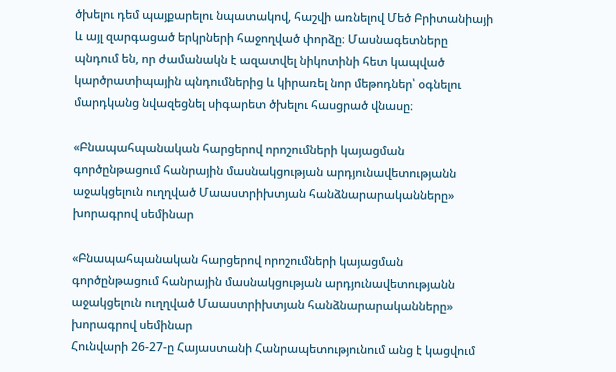ծխելու դեմ պայքարելու նպատակով, հաշվի առնելով Մեծ Բրիտանիայի և այլ զարգացած երկրների հաջողված փորձը։ Մասնագետները պնդում են, որ ժամանակն է ազատվել նիկոտինի հետ կապված կարծրատիպային պնդումներից և կիրառել նոր մեթոդներ՝ օգնելու մարդկանց նվազեցնել սիգարետ ծխելու հասցրած վնասը։

«Բնապահպանական հարցերով որոշումների կայացման գործընթացում հանրային մասնակցության արդյունավետությանն աջակցելուն ուղղված Մաաստրիխտյան հանձնարարականները» խորագրով սեմինար

«Բնապահպանական հարցերով որոշումների կայացման գործընթացում հանրային մասնակցության արդյունավետությանն աջակցելուն ուղղված Մաաստրիխտյան հանձնարարականները» խորագրով սեմինար
Հունվարի 26-27-ը Հայաստանի Հանրապետությունում անց է կացվում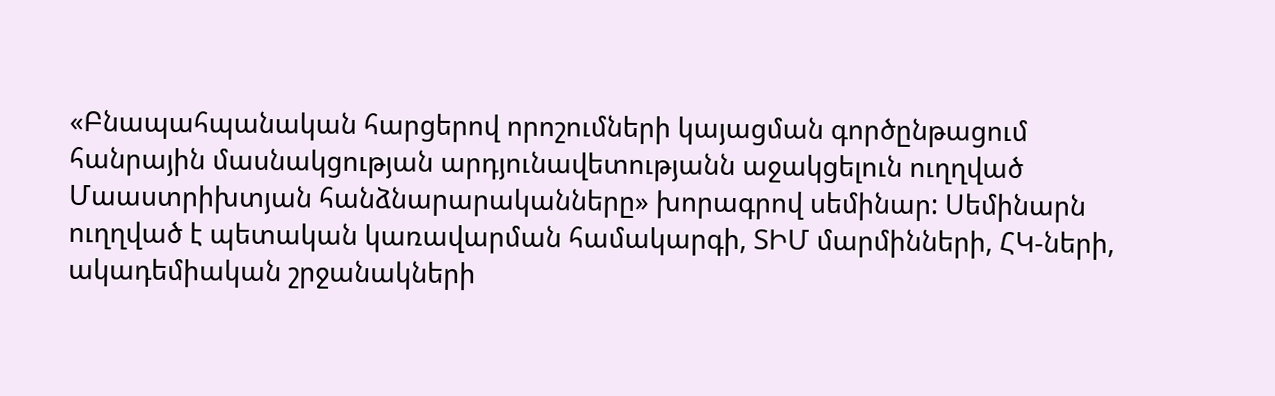«Բնապահպանական հարցերով որոշումների կայացման գործընթացում հանրային մասնակցության արդյունավետությանն աջակցելուն ուղղված Մաաստրիխտյան հանձնարարականները» խորագրով սեմինար: Սեմինարն ուղղված է պետական կառավարման համակարգի, ՏԻՄ մարմինների, ՀԿ-ների, ակադեմիական շրջանակների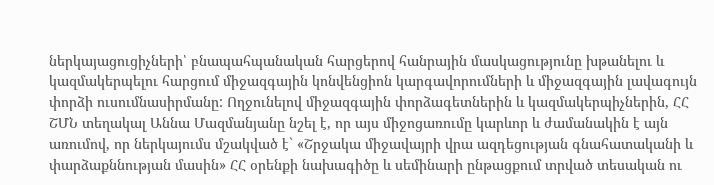ներկայացուցիչների՝ բնապահպանական հարցերով հանրային մասկացությունը խթանելու և կազմակերպելու հարցում միջազգային կոնվենցիոն կարգավորումների և միջազգային լավագույն փորձի ուսումնասիրմանը: Ողջունելով միջազգային փորձագետներին և կազմակերպիչներին, ՀՀ ՇՄՆ տեղակալ Աննա Մազմանյանը նշել է, որ այս միջոցառումը կարևոր և ժամանակին է այն առումով, որ ներկայումս մշակված է` «Շրջակա միջավայրի վրա ազդեցության գնահատականի և փարձաքննության մասին» ՀՀ օրենքի նախագիծը և սեմինարի ընթացքում տրված տեսական ու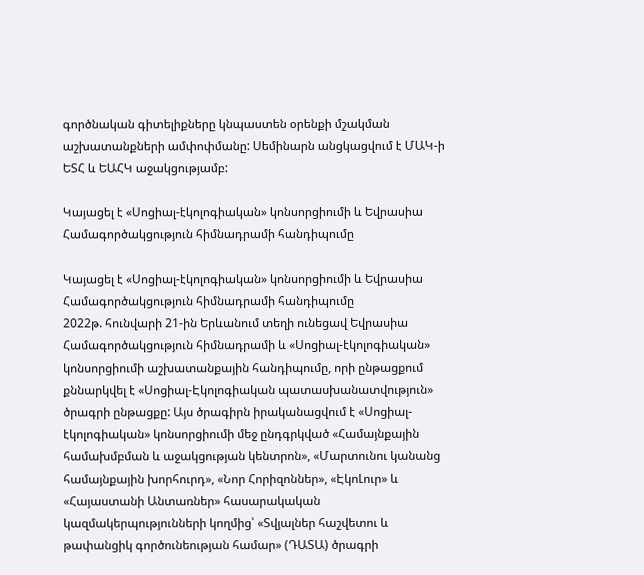գործնական գիտելիքները կնպաստեն օրենքի մշակման աշխատանքների ամփոփմանը: Սեմինարն անցկացվում է ՄԱԿ-ի ԵՏՀ և ԵԱՀԿ աջակցությամբ:

Կայացել է «Սոցիալ-էկոլոգիական» կոնսորցիումի և Եվրասիա Համագործակցություն հիմնադրամի հանդիպումը

Կայացել է «Սոցիալ-էկոլոգիական» կոնսորցիումի և Եվրասիա Համագործակցություն հիմնադրամի հանդիպումը
2022թ. հունվարի 21-ին Երևանում տեղի ունեցավ Եվրասիա Համագործակցություն հիմնադրամի և «Սոցիալ-էկոլոգիական» կոնսորցիումի աշխատանքային հանդիպումը, որի ընթացքում քննարկվել է «Սոցիալ-Էկոլոգիական պատասխանատվություն» ծրագրի ընթացքը: Այս ծրագիրն իրականացվում է «Սոցիալ-էկոլոգիական» կոնսորցիումի մեջ ընդգրկված «Համայնքային համախմբման և աջակցության կենտրոն», «Մարտունու կանանց համայնքային խորհուրդ», «Նոր Հորիզոններ», «ԷկոԼուր» և «Հայաստանի Անտառներ» հասարակական կազմակերպությունների կողմից՝ «Տվյալներ հաշվետու և թափանցիկ գործունեության համար» (ԴԱՏԱ) ծրագրի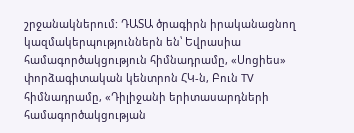շրջանակներում: ԴԱՏԱ ծրագիրն իրականացնող կազմակերպություններն են՝ Եվրասիա համագործակցություն հիմնադրամը, «Սոցիես» փորձագիտական կենտրոն ՀԿ-ն, Բուն TV հիմնադրամը, «Դիլիջանի երիտասարդների համագործակցության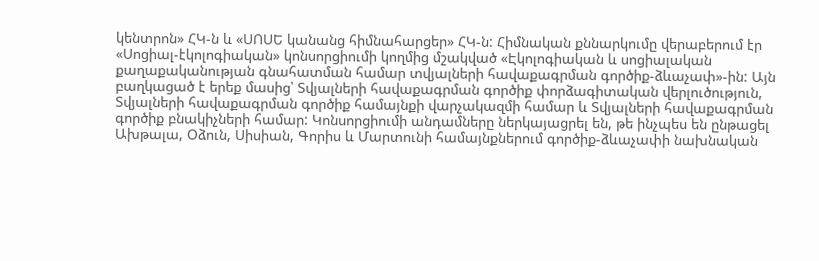կենտրոն» ՀԿ-ն և «ՍՈՍԵ կանանց հիմնահարցեր» ՀԿ-ն: Հիմնական քննարկումը վերաբերում էր «Սոցիալ-էկոլոգիական» կոնսորցիումի կողմից մշակված «Էկոլոգիական և սոցիալական քաղաքականության գնահատման համար տվյալների հավաքագրման գործիք-ձևաչափ»-ին: Այն բաղկացած է երեք մասից՝ Տվյալների հավաքագրման գործիք փորձագիտական վերլուծություն, Տվյալների հավաքագրման գործիք համայնքի վարչակազմի համար և Տվյալների հավաքագրման գործիք բնակիչների համար: Կոնսորցիումի անդամները ներկայացրել են, թե ինչպես են ընթացել Ախթալա, Օձուն, Սիսիան, Գորիս և Մարտունի համայնքներում գործիք-ձևաչափի նախնական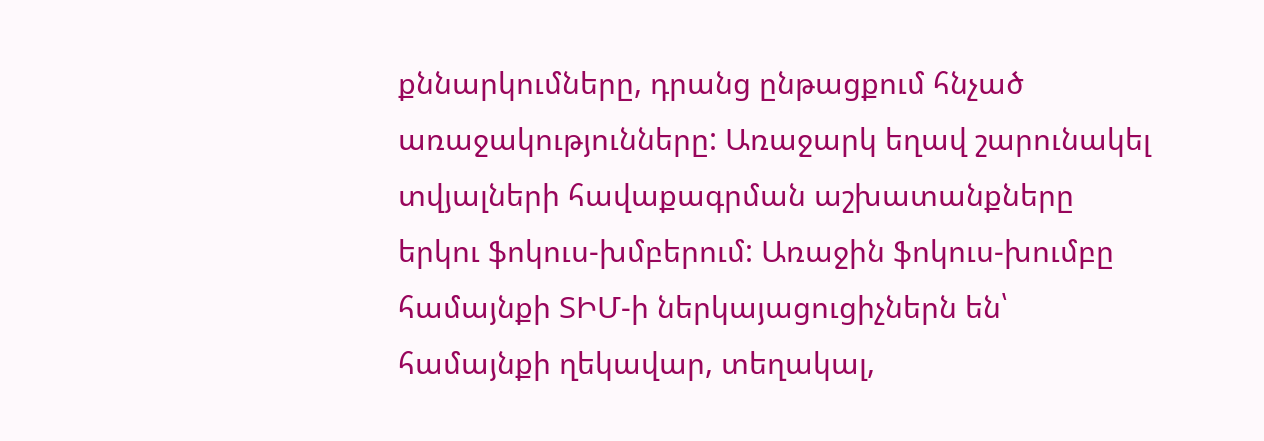քննարկումները, դրանց ընթացքում հնչած առաջակությունները: Առաջարկ եղավ շարունակել տվյալների հավաքագրման աշխատանքները երկու ֆոկուս-խմբերում: Առաջին ֆոկուս-խումբը համայնքի ՏԻՄ-ի ներկայացուցիչներն են՝ համայնքի ղեկավար, տեղակալ,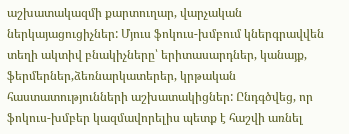աշխատակազմի քարտուղար, վարչական ներկայացուցիչներ: Մյուս ֆոկուս-խմբում կներգրավվեն տեղի ակտիվ բնակիչները՝ երիտասարդներ, կանայք, ֆերմերներ,ձեռնարկատերեր, կրթական հաստատությունների աշխատակիցներ: Ընդգծվեց, որ ֆոկուս-խմբեր կազմավորելիս պետք է հաշվի առնել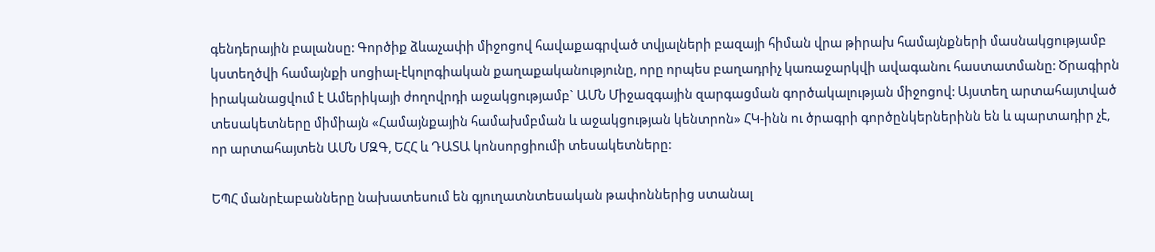գենդերային բալանսը: Գործիք ձևաչափի միջոցով հավաքագրված տվյալների բազայի հիման վրա թիրախ համայնքների մասնակցությամբ կստեղծվի համայնքի սոցիալ-էկոլոգիական քաղաքականությունը, որը որպես բաղադրիչ կառաջարկվի ավագանու հաստատմանը: Ծրագիրն իրականացվում է Ամերիկայի ժողովրդի աջակցությամբ` ԱՄՆ Միջազգային զարգացման գործակալության միջոցով: Այստեղ արտահայտված տեսակետները միմիայն «Համայնքային համախմբման և աջակցության կենտրոն» ՀԿ-ինն ու ծրագրի գործընկերներինն են և պարտադիր չէ, որ արտահայտեն ԱՄՆ ՄԶԳ, ԵՀՀ և ԴԱՏԱ կոնսորցիումի տեսակետները:

ԵՊՀ մանրէաբանները նախատեսում են գյուղատնտեսական թափոններից ստանալ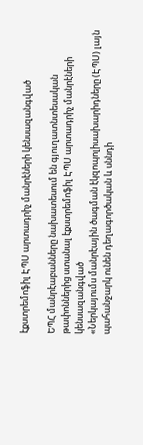էքստրեմոֆիլ ԷՊՍ արտադրիչ մանրէների կենսազանգված

ԵՊՀ մանրէաբանները նախատեսում են գյուղատնտեսական թափոններից ստանալ էքստրեմոֆիլ ԷՊՍ արտադրիչ մանրէների կենսազանգված
«Ներկայումս մանրէային ծագման էկզոպոլիսախարիդները (ԷՊՍ) լայն պահանջարկ ունեն դեղագործական և սննդի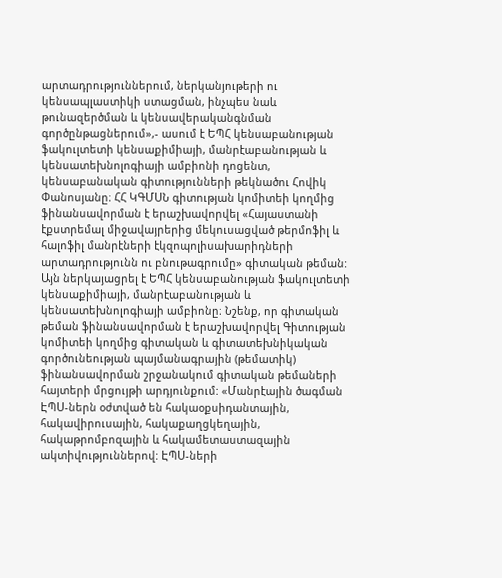արտադրություններում, ներկանյութերի ու կենսապլաստիկի ստացման, ինչպես նաև թունազերծման և կենսավերականգնման գործընթացներում»,- ասում է ԵՊՀ կենսաբանության ֆակուլտետի կենսաքիմիայի, մանրէաբանության և կենսատեխնոլոգիայի ամբիոնի դոցենտ, կենսաբանական գիտությունների թեկնածու Հովիկ Փանոսյանը։ ՀՀ ԿԳՄՍՆ գիտության կոմիտեի կողմից ֆինանսավորման է երաշխավորվել «Հայաստանի էքստրեմալ միջավայրերից մեկուսացված թերմոֆիլ և հալոֆիլ մանրէների էկզոպոլիսախարիդների արտադրությունն ու բնութագրումը» գիտական թեման: Այն ներկայացրել է ԵՊՀ կենսաբանության ֆակուլտետի կենսաքիմիայի, մանրէաբանության և կենսատեխնոլոգիայի ամբիոնը։ Նշենք, որ գիտական թեման ֆինանսավորման է երաշխավորվել Գիտության կոմիտեի կողմից գիտական և գիտատեխնիկական գործունեության պայմանագրային (թեմատիկ) ֆինանսավորման շրջանակում գիտական թեմաների հայտերի մրցույթի արդյունքում: «Մանրէային ծագման ԷՊՍ-ներն օժտված են հակաօքսիդանտային, հակավիրուսային, հակաքաղցկեղային, հակաթրոմբոզային և հակամետաստազային ակտիվություններով: ԷՊՍ-ների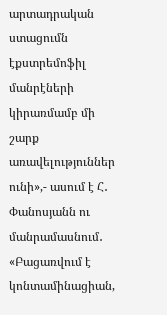արտադրական ստացումն էքստրեմոֆիլ մանրէների կիրառմամբ մի շարք առավելություններ ունի»,- ասում է Հ․ Փանոսյանն ու մանրամասնում․ «Բացառվում է կոնտամինացիան,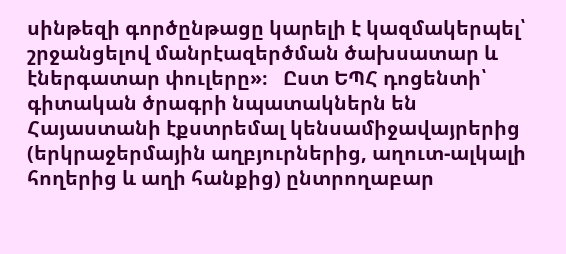սինթեզի գործընթացը կարելի է կազմակերպել՝ շրջանցելով մանրէազերծման ծախսատար և էներգատար փուլերը»։   Ըստ ԵՊՀ դոցենտի՝ գիտական ծրագրի նպատակներն են Հայաստանի էքստրեմալ կենսամիջավայրերից (երկրաջերմային աղբյուրներից, աղուտ-ալկալի հողերից և աղի հանքից) ընտրողաբար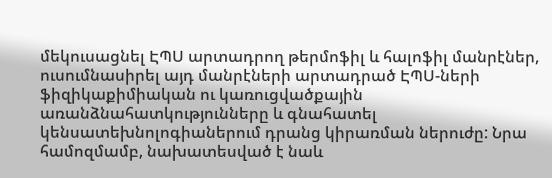մեկուսացնել ԷՊՍ արտադրող թերմոֆիլ և հալոֆիլ մանրէներ, ուսումնասիրել այդ մանրէների արտադրած ԷՊՍ-ների ֆիզիկաքիմիական ու կառուցվածքային առանձնահատկությունները և գնահատել կենսատեխնոլոգիաներում դրանց կիրառման ներուժը: Նրա համոզմամբ, նախատեսված է նաև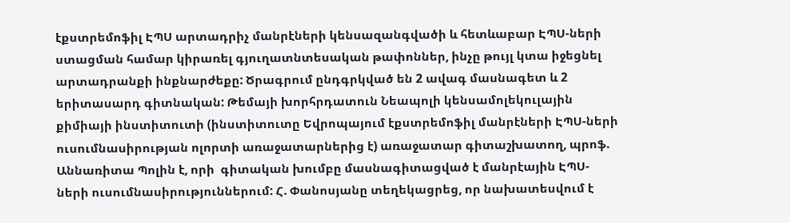էքստրեմոֆիլ ԷՊՍ արտադրիչ մանրէների կենսազանգվածի և հետևաբար ԷՊՍ-ների ստացման համար կիրառել գյուղատնտեսական թափոններ, ինչը թույլ կտա իջեցնել արտադրանքի ինքնարժեքը: Ծրագրում ընդգրկված են 2 ավագ մասնագետ և 2 երիտասարդ գիտնական: Թեմայի խորհրդատուն Նեապոլի կենսամոլեկուլային քիմիայի ինստիտուտի (ինստիտուտը Եվրոպայում էքստրեմոֆիլ մանրէների ԷՊՍ-ների ուսումնասիրության ոլորտի առաջատարներից է) առաջատար գիտաշխատող, պրոֆ. Աննառիտա Պոլին է, որի  գիտական խումբը մասնագիտացված է մանրէային ԷՊՍ-ների ուսումնասիրություններում: Հ. Փանոսյանը տեղեկացրեց, որ նախատեսվում է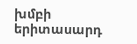խմբի երիտասարդ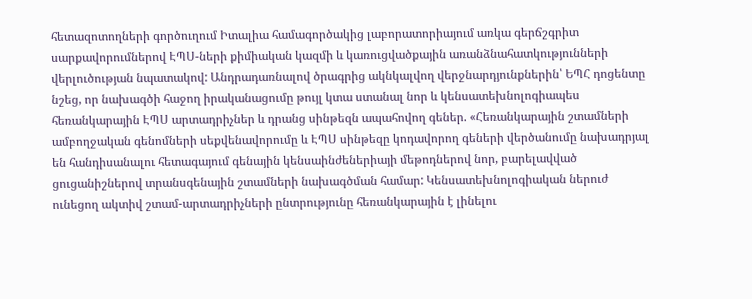հետազոտողների գործուղում Իտալիա համագործակից լաբորատորիայում առկա գերճշգրիտ սարքավորումներով ԷՊՍ-ների քիմիական կազմի և կառուցվածքային առանձնահատկությունների վերլուծության նպատակով: Անդրադառնալով ծրագրից ակնկալվող վերջնարդյունքներին՝ ԵՊՀ դոցենտը նշեց, որ նախագծի հաջող իրականացումը թույլ կտա ստանալ նոր և կենսատեխնոլոգիապես հեռանկարային ԷՊՍ արտադրիչներ և դրանց սինթեզն ապահովող գեներ. «Հեռանկարային շտամների ամբողջական գենոմների սեքվենավորումը և ԷՊՍ սինթեզը կոդավորող գեների վերծանումը նախադրյալ են հանդիսանալու հետագայում գենային կենսաինժեներիայի մեթոդներով նոր, բարելավված ցուցանիշներով տրանսգենային շտամների նախագծման համար: Կենսատեխնոլոգիական ներուժ ունեցող ակտիվ շտամ-արտադրիչների ընտրությունը հեռանկարային է լինելու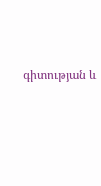գիտության և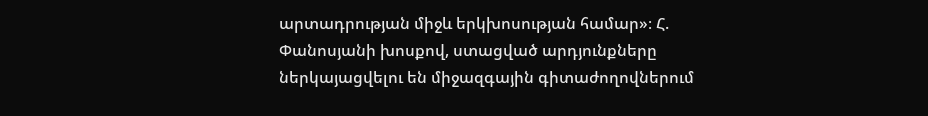արտադրության միջև երկխոսության համար»։ Հ. Փանոսյանի խոսքով, ստացված արդյունքները ներկայացվելու են միջազգային գիտաժողովներում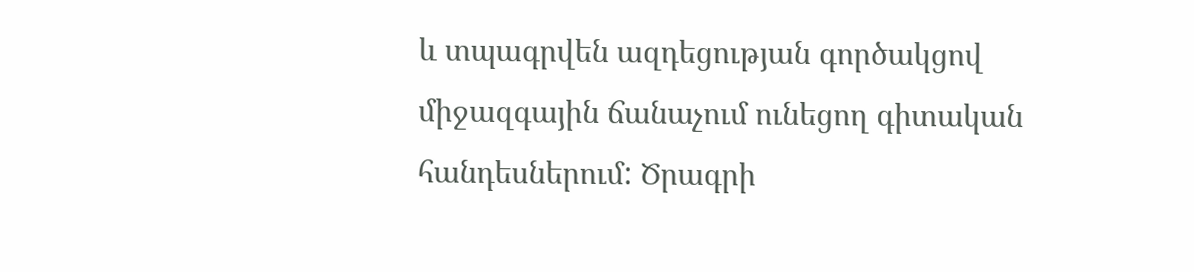և տպագրվեն ազդեցության գործակցով միջազգային ճանաչում ունեցող գիտական հանդեսներում: Ծրագրի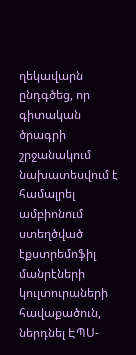ղեկավարն ընդգծեց, որ գիտական ծրագրի շրջանակում նախատեսվում է համալրել ամբիոնում ստեղծված էքստրեմոֆիլ մանրէների կուլտուրաների հավաքածուն, ներդնել ԷՊՍ-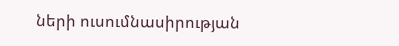ների ուսումնասիրության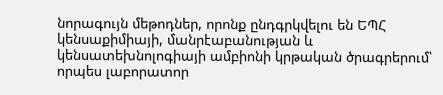նորագույն մեթոդներ, որոնք ընդգրկվելու են ԵՊՀ կենսաքիմիայի, մանրէաբանության և կենսատեխնոլոգիայի ամբիոնի կրթական ծրագրերում՝ որպես լաբորատոր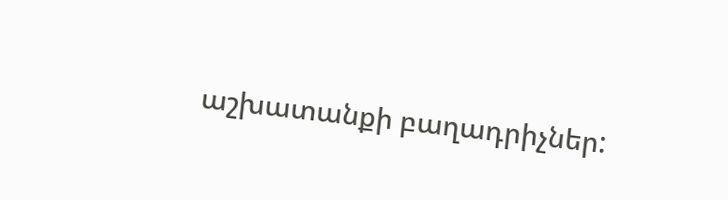աշխատանքի բաղադրիչներ: